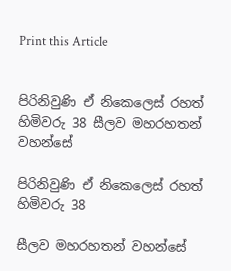Print this Article


පිරිනිවුණි ඒ නිකෙලෙස් රහත් හිමිවරු 38 සීලව මහරහතන් වහන්සේ

පිරිනිවුණි ඒ නිකෙලෙස් රහත් හිමිවරු 38

සීලව මහරහතන් වහන්සේ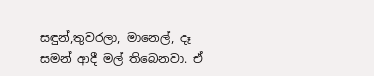සඳුන්,තුවරලා, මානෙල්, දෑ සමන් ආදී මල් තිබෙනවා. ඒ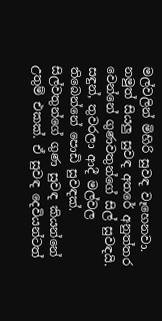මල්වලින් මිහිරි සුවඳ වෑහෙනවා. නමුත් සියලු සුවඳ අතරේ අනුත්තර වෙන්නේ ගුණවතුන්ගේ සිල් සුවඳයි. සඳුන්, තුවරලා ආදී මල්වල තිබෙන්නේ පොඩි සුවඳක්. සිල්වතුන්ගේ ගුණ සුවඳ කියන්නේ උතුම් එකක්. ඒ සුවඳ දෙවියන්ටත්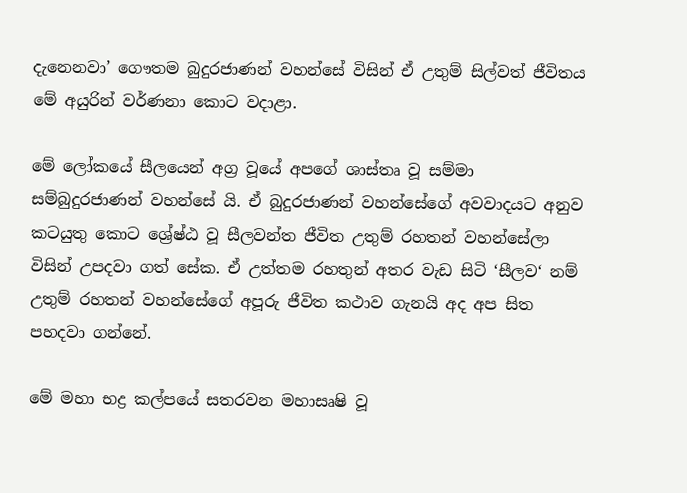දැනෙනවා’ ගෞතම බුදුරජාණන් වහන්සේ විසින් ඒ උතුම් සිල්වත් ජීවිතය මේ අයුරින් වර්ණනා කොට වදාළා.

මේ ලෝකයේ සීලයෙන් අග්‍ර වූයේ අපගේ ශාස්තෘ වූ සම්මා සම්බුදුරජාණන් වහන්සේ යි. ඒ බුදුරජාණන් වහන්සේගේ අවවාදයට අනුව කටයුතු කොට ශ්‍රේෂ්ඨ වූ සීලවන්ත ජීවිත උතුම් රහතන් වහන්සේලා විසින් උපදවා ගත් සේක. ඒ උත්තම රහතුන් අතර වැඩ සිටි ‘සීලව‘ නම් උතුම් රහතන් වහන්සේගේ අපූරු ජීවිත කථාව ගැනයි අද අප සිත පහදවා ගන්නේ.

මේ මහා භද්‍ර කල්පයේ සතරවන මහාසෘෂි වූ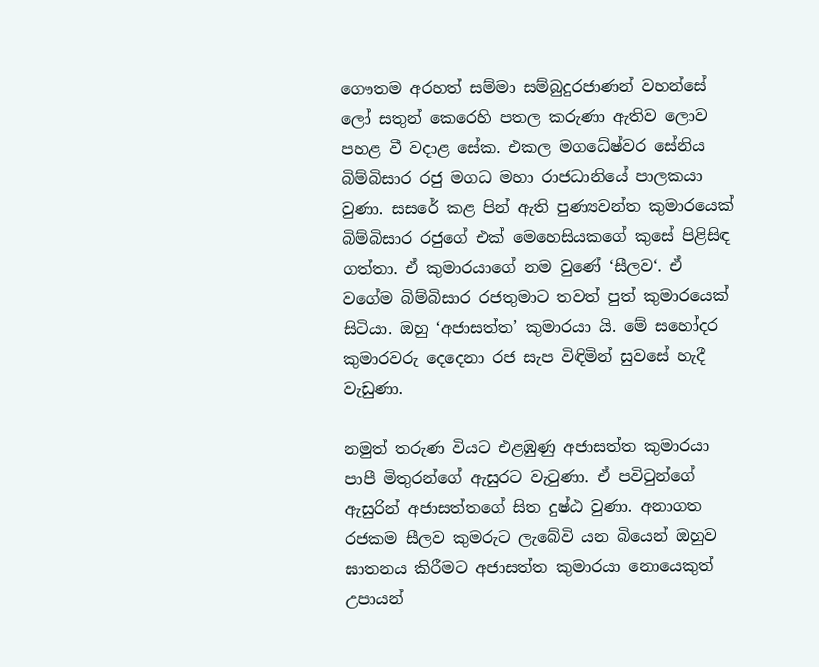ගෞතම අරහත් සම්මා සම්බුදුරජාණන් වහන්සේ ලෝ සතුන් කෙරෙහි පතල කරුණා ඇතිව ලොව පහළ වී වදාළ සේක. එකල මගධේෂ්වර සේනිය බිම්බිසාර රජු මගධ මහා රාජධානියේ පාලකයා වුණා. සසරේ කළ පින් ඇති පුණ්‍යවන්ත කුමාරයෙක් බිම්බිසාර රජුගේ එක් මෙහෙසියකගේ කුසේ පිළිසිඳ ගත්තා. ඒ කුමාරයාගේ නම වුණේ ‘සීලව‘. ඒ වගේම බිම්බිසාර රජතුමාට තවත් පුත් කුමාරයෙක් සිටියා. ඔහු ‘අජාසත්ත’ කුමාරයා යි. මේ සහෝදර කුමාරවරු දෙදෙනා රජ සැප විඳිමින් සුවසේ හැදී වැඩුණා.

නමුත් තරුණ වියට එළඹුණු අජාසත්ත කුමාරයා පාපී මිතුරන්ගේ ඇසුරට වැටුණා. ඒ පවිටුන්ගේ ඇසුරින් අජාසත්තගේ සිත දුෂ්ඨ වුණා. අනාගත රජකම සීලව කුමරුට ලැබේවි යන බියෙන් ඔහුව ඝාතනය කිරීමට අජාසත්ත කුමාරයා නොයෙකුත් උපායන්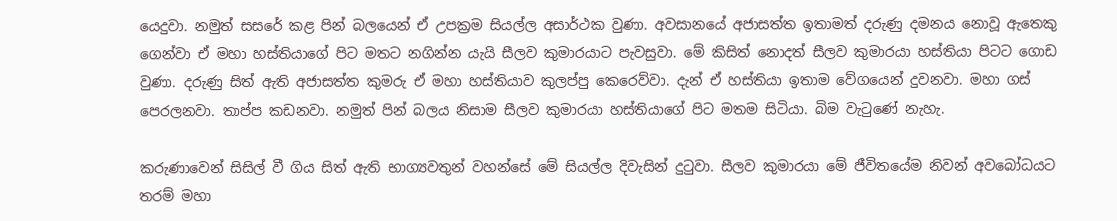යෙදුවා. නමුත් සසරේ කළ පින් බලයෙන් ඒ උපක්‍රම සියල්ල අසාර්ථක වුණා. අවසානයේ අජාසත්ත ඉතාමත් දරුණු දමනය නොවූ ඇතෙකු ගෙන්වා ඒ මහා හස්තියාගේ පිට මතට නගින්න යැයි සීලව කුමාරයාට පැවසුවා. මේ කිසිත් නොදත් සීලව කුමාරයා හස්තියා පිටට ගොඩ වුණා. දරුණු සිත් ඇති අජාසත්ත කුමරු ඒ මහා හස්තියාව කුලප්පු කෙරෙව්වා. දැන් ඒ හස්තියා ඉතාම වේගයෙන් දුවනවා. මහා ගස් පෙරලනවා. තාප්ප කඩනවා. නමුත් පින් බලය නිසාම සීලව කුමාරයා හස්තියාගේ පිට මතම සිටියා. බිම වැටුණේ නැහැ.

කරුණාවෙන් සිසිල් වී ගිය සිත් ඇති භාග්‍යවතුන් වහන්සේ මේ සියල්ල දිවැසින් දුටුවා. සීලව කුමාරයා මේ ජීවිතයේම නිවන් අවබෝධයට තරම් මහා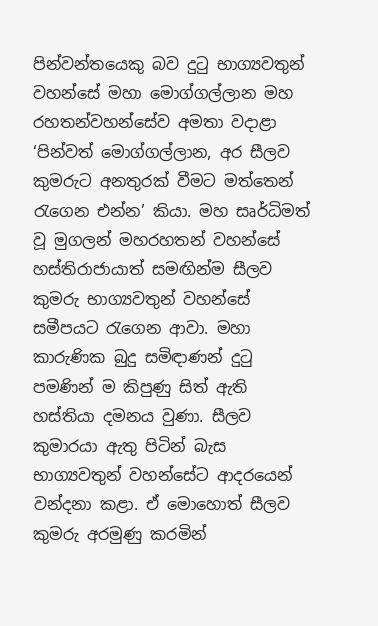පින්වන්තයෙකු බව දුටු භාග්‍යවතුන් වහන්සේ මහා මොග්ගල්ලාන මහ රහතන්වහන්සේව අමතා වදාළා ‘පින්වත් මොග්ගල්ලාන, අර සීලව කුමරුට අනතුරක් වීමට මත්තෙන් රැගෙන එන්න’ කියා. මහ සෘර්ධිමත් වූ මුගලන් මහරහතන් වහන්සේ හස්තිරාජායාත් සමඟින්ම සීලව කුමරු භාග්‍යවතුන් වහන්සේ සමීපයට රැගෙන ආවා. මහා කාරුණික බුදු සමිඳාණන් දුටු පමණින් ම කිපුණු සිත් ඇති හස්තියා දමනය වුණා. සීලව කුමාරයා ඇතු පිටින් බැස භාග්‍යවතුන් වහන්සේට ආදරයෙන් වන්දනා කළා. ඒ මොහොත් සීලව කුමරු අරමුණු කරමින්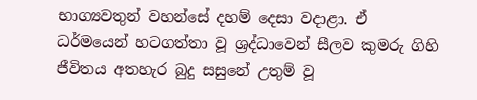භාග්‍යවතුන් වහන්සේ දහම් දෙසා වදාළා. ඒ ධර්මයෙන් හටගත්තා වූ ශ්‍රද්ධාවෙන් සීලව කුමරු ගිහි ජීවිතය අතහැර බුදු සසුනේ උතුම් වූ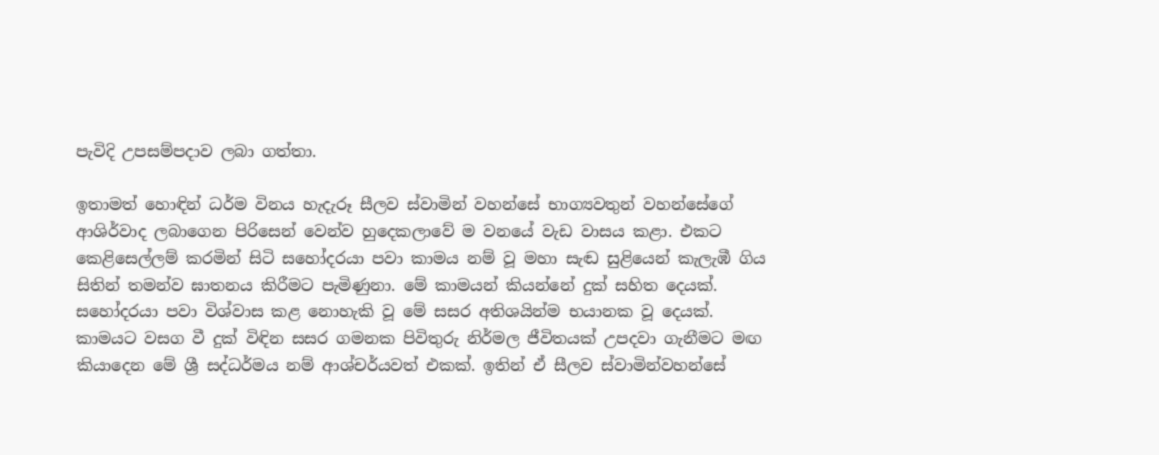පැවිදි උපසම්පදාව ලබා ගත්තා.

ඉතාමත් හොඳින් ධර්ම විනය හැදැරූ සීලව ස්වාමින් වහන්සේ භාග්‍යවතුන් වහන්සේගේ ආශිර්වාද ලබාගෙන පිරිසෙන් වෙන්ව හුදෙකලාවේ ම වනයේ වැඩ වාසය කළා. එකට කෙළිසෙල්ලම් කරමින් සිටි සහෝදරයා පවා කාමය නම් වූ මහා සැඬ සුළියෙන් කැලැඹී ගිය සිතින් තමන්ව ඝාතනය කිරීමට පැමිණුනා. මේ කාමයන් කියන්නේ දුක් සහිත දෙයක්. සහෝදරයා පවා විශ්වාස කළ නොහැකි වූ මේ සසර අතිශයින්ම භයානක වූ දෙයක්. කාමයට වසග වී දුක් විඳින සසර ගමනක පිවිතුරු නිර්මල ජීවිතයක් උපදවා ගැනීමට මඟ කියාදෙන මේ ශ්‍රී සද්ධර්මය නම් ආශ්චර්යවත් එකක්. ඉතින් ඒ සීලව ස්වාමින්වහන්සේ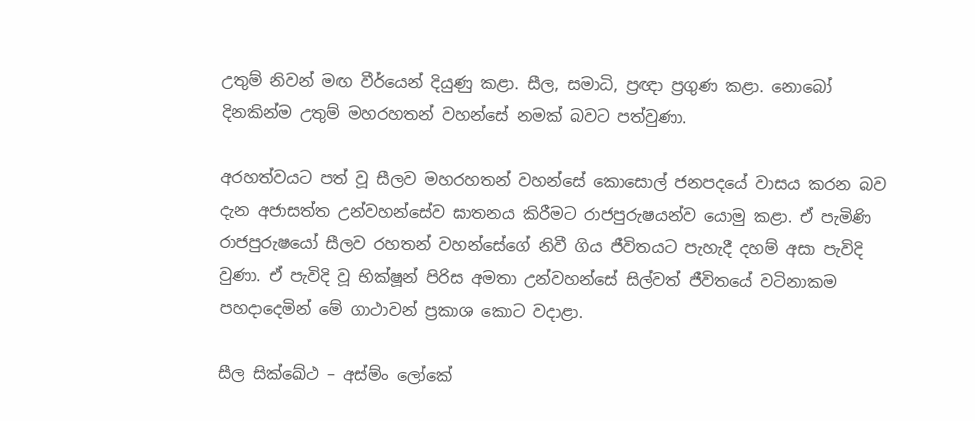උතුම් නිවන් මඟ වීර්යෙන් දියුණු කළා. සීල, සමාධි, ප්‍රඥා ප්‍රගුණ කළා. නොබෝ දිනකින්ම උතුම් මහරහතන් වහන්සේ නමක් බවට පත්වුණා.

අරහත්වයට පත් වූ සීලව මහරහතන් වහන්සේ කොසොල් ජනපදයේ වාසය කරන බව දැන අජාසත්ත උන්වහන්සේව ඝාතනය කිරීමට රාජපුරුෂයන්ව යොමු කළා. ඒ පැමිණි රාජපුරුෂයෝ සීලව රහතන් වහන්සේගේ නිවී ගිය ජීවිතයට පැහැදී දහම් අසා පැවිදි වුණා. ඒ පැවිදි වූ භික්ෂූන් පිරිස අමතා උන්වහන්සේ සිල්වත් ජීවිතයේ වටිනාකම පහදාදෙමින් මේ ගාථාවන් ප්‍රකාශ කොට වදාළා.

සීල සික්ඛේථ – අස්ම්ං ලෝකේ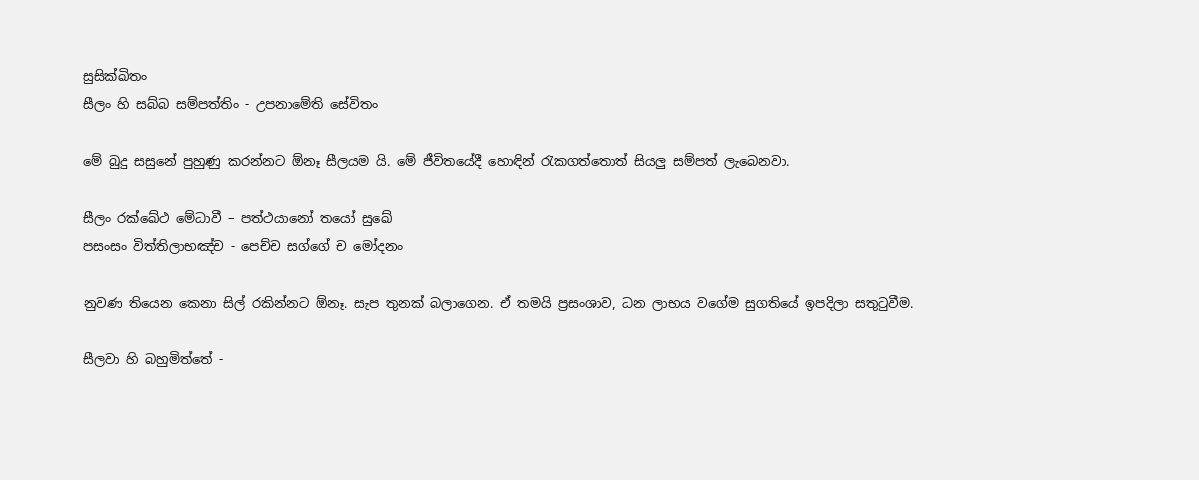සුසික්ඛිතං
සීලං හි සබ්බ සම්පත්තිං - උපනාමේති සේවිතං

මේ බුදු සසුනේ පුහුණු කරන්නට ඕනෑ සීලයම යි. මේ ජීවිතයේදී හොඳින් රැකගත්තොත් සියලු සම්පත් ලැබෙනවා.

සීලං රක්ඛේථ මේධාවී – පත්ථයානෝ තයෝ සුඛේ
පසංසං විත්තිලාභඤ්ච - පෙච්ච සග්ගේ ච මෝදනං

නුවණ තියෙන කෙනා සිල් රකින්නට ඕනෑ. සැප තුනක් බලාගෙන. ඒ තමයි ප්‍රසංශාව, ධන ලාභය වගේම සුගතියේ ඉපදිලා සතුටුවීම.

සීලවා හි බහුමිත්තේ -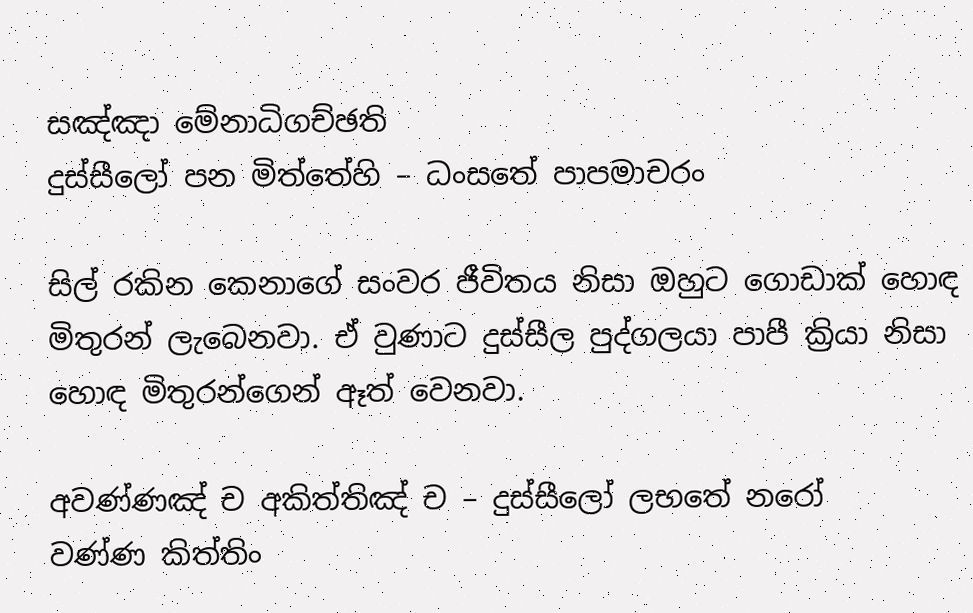සඤ්ඤා මේනාධිගච්ඡති
දුස්සීලෝ පන මිත්තේහි – ධංසතේ පාපමාචරං

සිල් රකින කෙනාගේ සංවර ජීවිතය නිසා ඔහුට ගොඩාක් හොඳ මිතුරන් ලැබෙනවා. ඒ වුණාට දුස්සීල පුද්ගලයා පාපී ක්‍රියා නිසා හොඳ මිතුරන්ගෙන් ඈත් වෙනවා.

අවණ්ණඤ් ච අකිත්තිඤ් ච – දුස්සීලෝ ලභතේ නරෝ
වණ්ණ කිත්තිං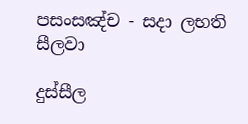පසංසඤ්ච - සදා ලභති සීලවා

දුස්සීල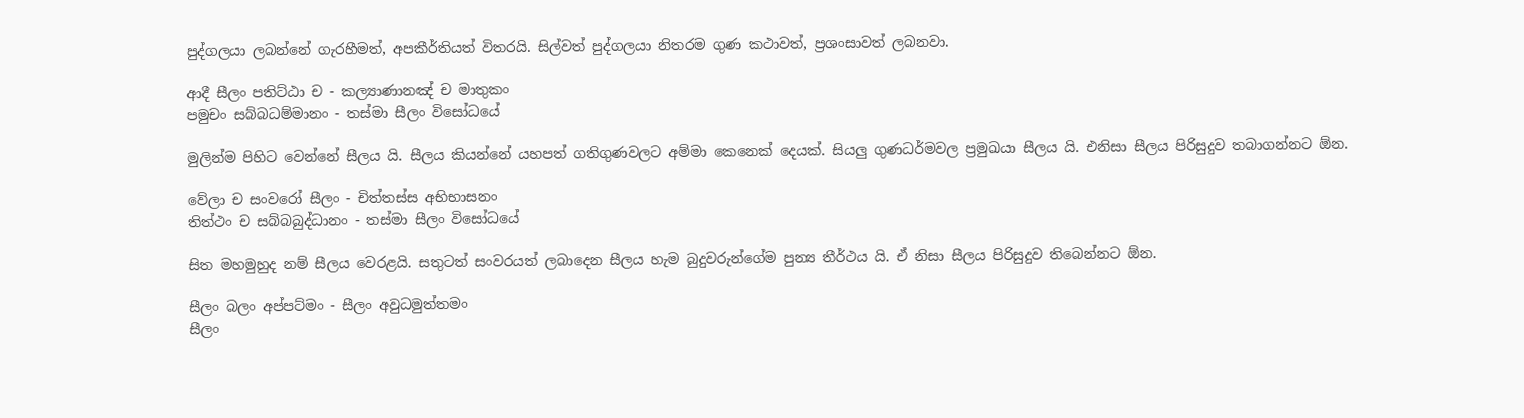පුද්ගලයා ලබන්නේ ගැරහීමත්, අපකීර්තියත් විතරයි. සිල්වත් පුද්ගලයා නිතරම ගුණ කථාවත්, ප්‍රශංසාවත් ලබනවා.

ආදී සීලං පතිට්ඨා ච - කල්‍යාණානඤ් ච මාතුකං
පමුචං සබ්බධම්මානං - තස්මා සීලං විසෝධයේ

මුලින්ම පිහිට වෙන්නේ සීලය යි. සීලය කියන්නේ යහපත් ගතිගුණවලට අම්මා කෙනෙක් දෙයක්. සියලු ගුණධර්මවල ප්‍රමුඛයා සීලය යි. එනිසා සීලය පිරිසුදුව තබාගන්නට ඕන.

වේලා ච සංවරෝ සීලං - චිත්තස්ස අභිභාසනං
තිත්ථං ච සබ්බබුද්ධානං - තස්මා සීලං විසෝධයේ

සිත මහමුහුද නම් සීලය වෙරළයි. සතුටත් සංවරයත් ලබාදෙන සීලය හැම බුදුවරුන්ගේම පුන්‍ය තීර්ථය යි. ඒ නිසා සීලය පිරිසුදුව තිබෙන්නට ඕන.

සීලං බලං අප්පට්මං - සීලං අවුධමුත්තමං
සීලං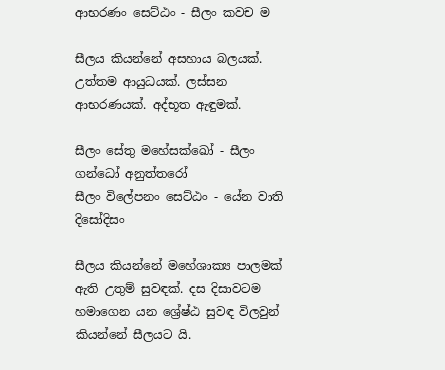ආභරණං සෙට්ඨං - සීලං කවච ම

සීලය කියන්නේ අසහාය බලයක්. උත්තම ආයුධයක්. ලස්සන ආභරණයක්. අද්භූත ඇඳුමක්.

සීලං සේතු මහේසක්ඛෝ - සීලං ගන්ධෝ අනුත්තරෝ
සීලං විලේපනං සෙට්ඨං - යේන වාති දිසෝදිසං

සීලය කියන්නේ මහේශාක්‍ය පාලමක් ඇති උතුම් සුවඳක්. දස දිසාවටම හමාගෙන යන ශ්‍රේෂ්ඨ සුවඳ විලවුන් කියන්නේ සීලයට යි.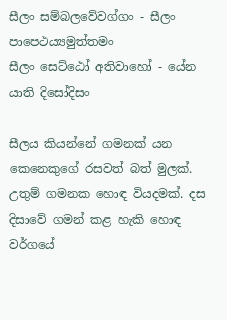සීලං සම්බලවේවග්ගං - සීලං පාපෙථය්‍යමුත්තමං
සීලං සෙට්ඨෝ අතිවාහෝ - යේන යාති දිසෝදිසං

සීලය කියන්නේ ගමනක් යන කෙනෙකුගේ රසවත් බත් මුලක්. උතුම් ගමනක හොඳ වියදමක්. දස දිසාවේ ගමන් කළ හැකි හොඳ වර්ගයේ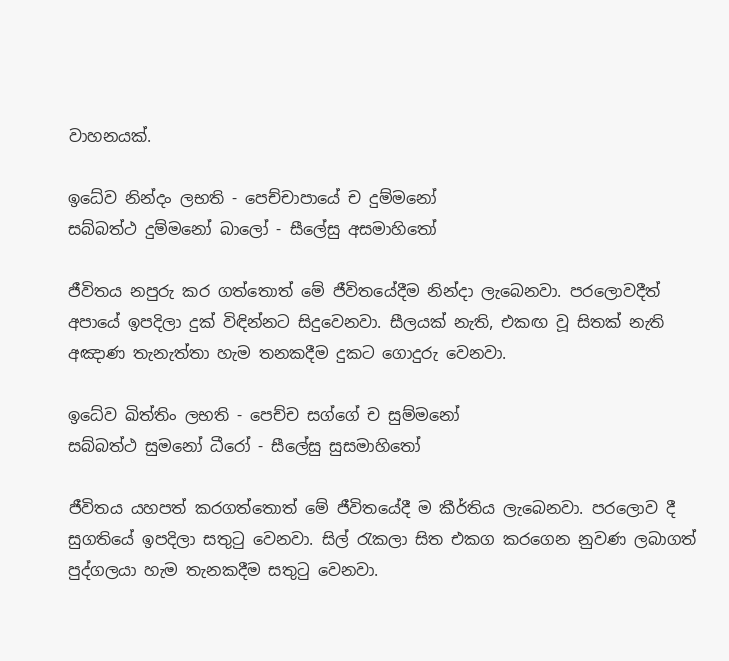වාහනයක්.

ඉධේව නින්දං ලභති - පෙච්චාපායේ ච දුම්මනෝ
සබ්බත්ථ දුම්මනෝ බාලෝ - සීලේසු අසමාහිතෝ

ජීවිතය නපුරු කර ගත්තොත් මේ ජීවිතයේදීම නින්දා ලැබෙනවා. පරලොවදීත් අපායේ ඉපදිලා දුක් විඳින්නට සිදුවෙනවා. සීලයක් නැති, එකඟ වූ සිතක් නැති අඤාණ තැනැත්තා හැම තනකදීම දුකට ගොදුරු වෙනවා.

ඉධේව ඛිත්තිං ලභති - පෙච්ච සග්ගේ ච සුම්මනෝ
සබ්බත්ථ සුමනෝ ධීරෝ - සීලේසු සුසමාහිතෝ

ජීවිතය යහපත් කරගත්තොත් මේ ජීවිතයේදී ම කීර්තිය ලැබෙනවා. පරලොව දී සුගතියේ ඉපදිලා සතුටු වෙනවා. සිල් රැකලා සිත එකග කරගෙන නුවණ ලබාගත් පුද්ගලයා හැම තැනකදීම සතුටු වෙනවා.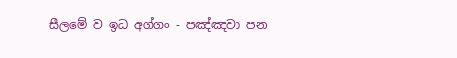සීලමේ ව ඉධ අග්ගං - පඤ්ඤවා පන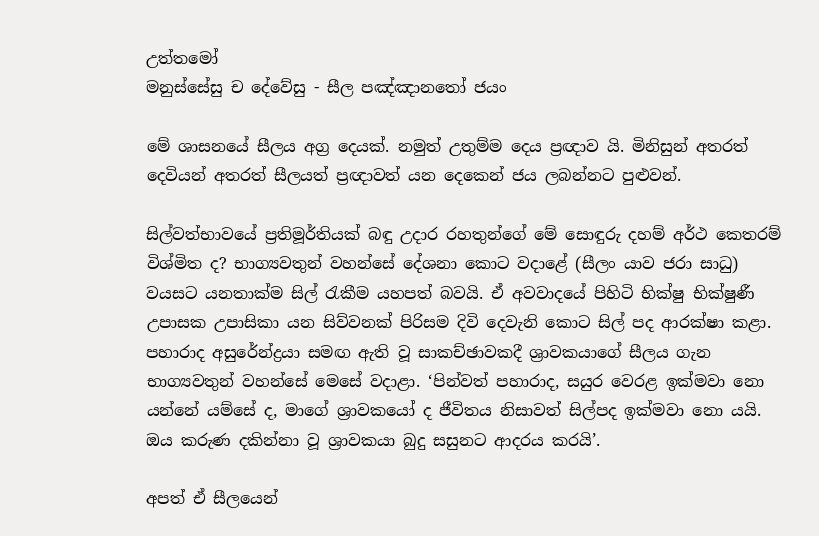උත්තමෝ
මනුස්සේසු ච දේවේසු - සීල පඤ්ඤානතෝ ජයං

මේ ශාසනයේ සීලය අග්‍ර දෙයක්. නමුත් උතුම්ම දෙය ප්‍රඥාව යි. මිනිසුන් අතරත් දෙවියන් අතරත් සීලයත් ප්‍රඥාවත් යන දෙකෙන් ජය ලබන්නට පුළුවන්.

සිල්වත්භාවයේ ප්‍රතිමූර්තියක් බඳු උදාර රහතුන්ගේ මේ සොඳුරු දහම් අර්ථ කෙතරම් විශ්මිත ද? භාග්‍යවතුන් වහන්සේ දේශනා කොට වදාළේ (සීලං යාව ජරා සාධු) වයසට යනතාක්ම සිල් රැකීම යහපත් බවයි. ඒ අවවාදයේ පිහිටි භික්ෂු භික්ෂුණී උපාසක උපාසිකා යන සිව්වනක් පිරිසම දිවි දෙවැනි කොට සිල් පද ආරක්ෂා කළා. පහාරාද අසුරේන්ද්‍රයා සමඟ ඇති වූ සාකච්ඡාවකදී ශ්‍රාවකයාගේ සීලය ගැන භාග්‍යවතුන් වහන්සේ මෙසේ වදාළා. ‘පින්වත් පහාරාද, සයුර වෙරළ ඉක්මවා නො යන්නේ යම්සේ ද, මාගේ ශ්‍රාවකයෝ ද ජීවිතය නිසාවත් සිල්පද ඉක්මවා නො යයි. ඔය කරුණ දකින්නා වූ ශ්‍රාවකයා බුදු සසුනට ආදරය කරයි’.

අපත් ඒ සීලයෙන්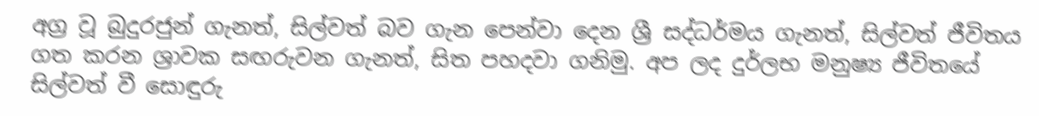අග්‍ර වූ බුදුරජුන් ගැනත්, සිල්වත් බව ගැන පෙන්වා දෙන ශ්‍රී සද්ධර්මය ගැනත්, සිල්වත් ජීවිතය ගත කරන ශ්‍රාවක සඟරුවන ගැනත්, සිත පහදවා ගනිමු. අප ලද දුර්ලභ මනුෂ්‍ය ජීවිතයේ සිල්වත් වී සොඳුරු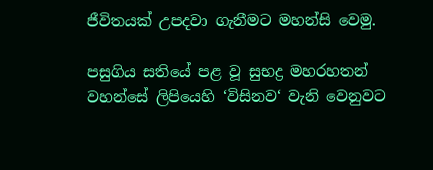ජීවිතයක් උපදවා ගැනීමට මහන්සි වෙමු.

පසුගිය සතියේ පළ වූ සුභද්‍ර මහරහතන් වහන්සේ ලිපියෙහි ‘විසිනව‘ වැනි වෙනුවට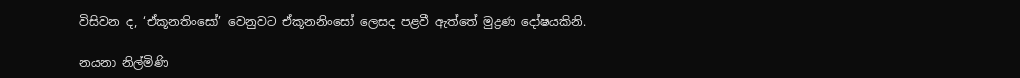විසිවන ද, ‘ඒකූනතිංසෝ’ වෙනුවට ඒකූනනිංසෝ ලෙසද පළවී ඇත්තේ මුද්‍රණ දෝෂයකිනි.

නයනා නිල්මිණි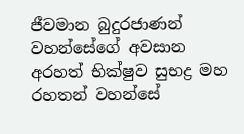ජීවමාන බුදුරජාණන් වහන්සේගේ අවසාන අරහත් භික්ෂුව සුභද්‍ර මහ රහතන් වහන්සේ